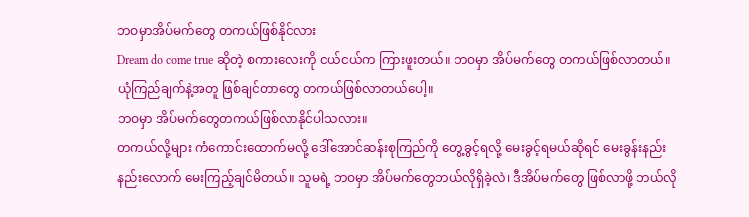ဘဝမှာအိပ်မက်တွေ တကယ်ဖြစ်နိုင်လား
Dream do come true ဆိုတဲ့ စကားလေးကို ငယ်ငယ်က ကြားဖူးတယ်။ ဘဝမှာ အိပ်မက်တွေ တကယ်ဖြစ်လာတယ်။ ယုံကြည်ချက်နဲ့အတူ ဖြစ်ချင်တာတွေ တကယ်ဖြစ်လာတယ်ပေါ့။
ဘဝမှာ အိပ်မက်တွေတကယ်ဖြစ်လာနိုင်ပါသလား။
တကယ်လို့များ ကံကောင်းထောက်မလို့ ဒေါ်အောင်ဆန်းစုကြည်ကို တွေ့ခွင့်ရလို့ မေးခွင့်ရမယ်ဆိုရင် မေးခွန်းနည်းနည်းလောက် မေးကြည့်ချင်မိတယ်။ သူမရဲ့ ဘဝမှာ အိပ်မက်တွေဘယ်လိုရှိခဲ့လဲ၊ ဒီအိပ်မက်တွေ ဖြစ်လာဖို့ ဘယ်လို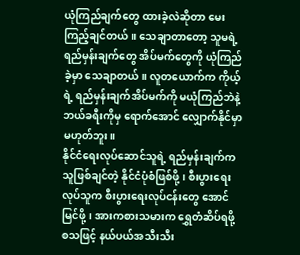ယုံကြည်ချက်တွေ ထားခဲ့လဲဆိုတာ မေးကြည့်ချင်တယ်။ သေချာတာတော့ သူမရဲ့ ရည်မှန်းချက်တွေ အိပ်မက်တွေကို ယုံကြည်ခဲ့မှာ သေချာတယ်။ လူတယောက်က ကိုယ့်ရဲ့ ရည်မှန်းချက်အိပ်မက်ကို မယုံကြည်ဘဲနဲ့ ဘယ်ခရီးကိုမှ ရောက်အောင် လျှောက်နိုင်မှာမဟုတ်ဘူး။
နိုင်ငံရေးလုပ်ဆောင်သူရဲ့ ရည်မှန်းချက်က သူဖြစ်ချင်တဲ့ နိုင်ငံပုံစံဖြစ်ဖို့၊ စီးပွားရေးလုပ်သူက စီးပွားရေးလုပ်ငန်းတွေ အောင်မြင်ဖို့၊ အားကစားသမားက ရွှေတံဆိပ်ရဖို့ စသဖြင့် နယ်ပယ်အသီးသီး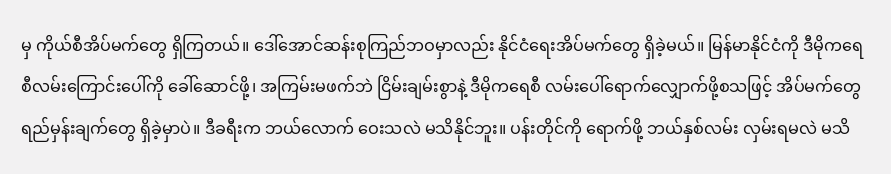မှ ကိုယ်စီအိပ်မက်တွေ ရှိကြတယ်။ ဒေါ်အောင်ဆန်းစုကြည်ဘဝမှာလည်း နိုင်ငံရေးအိပ်မက်တွေ ရှိခဲ့မယ်။ မြန်မာနိုင်ငံကို ဒီမိုကရေစီလမ်းကြောင်းပေါ်ကို ခေါ်ဆောင်ဖို့၊ အကြမ်းမဖက်ဘဲ ငြိမ်းချမ်းစွာနဲ့ ဒီမိုကရေစီ လမ်းပေါ်ရောက်လျှောက်ဖို့စသဖြင့် အိပ်မက်တွေ ရည်မှန်းချက်တွေ ရှိခဲ့မှာပဲ။ ဒီခရီးက ဘယ်လောက် ဝေးသလဲ မသိနိုင်ဘူး။ ပန်းတိုင်ကို ရောက်ဖို့ ဘယ်နှစ်လမ်း လှမ်းရမလဲ မသိ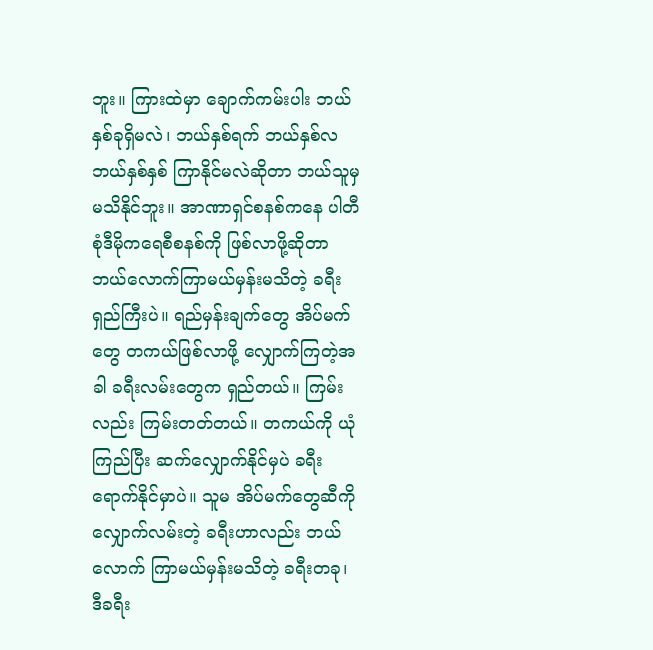ဘူး။ ကြားထဲမှာ ချောက်ကမ်းပါး ဘယ်နှစ်ခုရှိမလဲ၊ ဘယ်နှစ်ရက် ဘယ်နှစ်လ ဘယ်နှစ်နှစ် ကြာနိုင်မလဲဆိုတာ ဘယ်သူမှ မသိနိုင်ဘူး။ အာဏာရှင်စနစ်ကနေ ပါတီစုံဒီမိုကရေစီစနစ်ကို ဖြစ်လာဖို့ဆိုတာ ဘယ်လောက်ကြာမယ်မှန်းမသိတဲ့ ခရီးရှည်ကြီးပဲ။ ရည်မှန်းချက်တွေ အိပ်မက်တွေ တကယ်ဖြစ်လာဖို့ လျှောက်ကြတဲ့အခါ ခရီးလမ်းတွေက ရှည်တယ်။ ကြမ်းလည်း ကြမ်းတတ်တယ်။ တကယ်ကို ယုံကြည်ပြီး ဆက်လျှောက်နိုင်မှပဲ ခရီးရောက်နိုင်မှာပဲ။ သူမ အိပ်မက်တွေဆီကို လျှောက်လမ်းတဲ့ ခရီးဟာလည်း ဘယ်လောက် ကြာမယ်မှန်းမသိတဲ့ ခရီးတခု၊ ဒီခရီး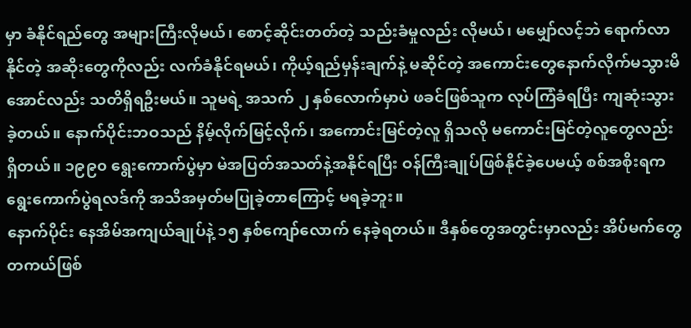မှာ ခံနိုင်ရည်တွေ အများကြီးလိုမယ်၊ စောင့်ဆိုင်းတတ်တဲ့ သည်းခံမှုလည်း လိုမယ်၊ မမျှော်လင့်ဘဲ ရောက်လာနိုင်တဲ့ အဆိုးတွေကိုလည်း လက်ခံနိုင်ရမယ်၊ ကိုယ့်ရည်မှန်းချက်နဲ့ မဆိုင်တဲ့ အကောင်းတွေနောက်လိုက်မသွားမိအောင်လည်း သတိရှိရဦးမယ်။ သူမရဲ့ အသက် ၂ နှစ်လောက်မှာပဲ ဖခင်ဖြစ်သူက လုပ်ကြံခံရပြီး ကျဆုံးသွားခဲ့တယ်။ နောက်ပိုင်းဘဝသည် နိမ့်လိုက်မြင့်လိုက်၊ အကောင်းမြင်တဲ့လူ ရှိသလို မကောင်းမြင်တဲ့လူတွေလည်း ရှိတယ်။ ၁၉၉၀ ရွေးကောက်ပွဲမှာ မဲအပြတ်အသတ်နဲ့အနိုင်ရပြီး ဝန်ကြီးချုပ်ဖြစ်နိုင်ခဲ့ပေမယ့် စစ်အစိုးရက ရွေးကောက်ပွဲရလဒ်ကို အသိအမှတ်မပြုခဲ့တာကြောင့် မရခဲ့ဘူး။
နောက်ပိုင်း နေအိမ်အကျယ်ချုပ်နဲ့ ၁၅ နှစ်ကျော်လောက် နေခဲ့ရတယ်။ ဒီနှစ်တွေအတွင်းမှာလည်း အိပ်မက်တွေ တကယ်ဖြစ်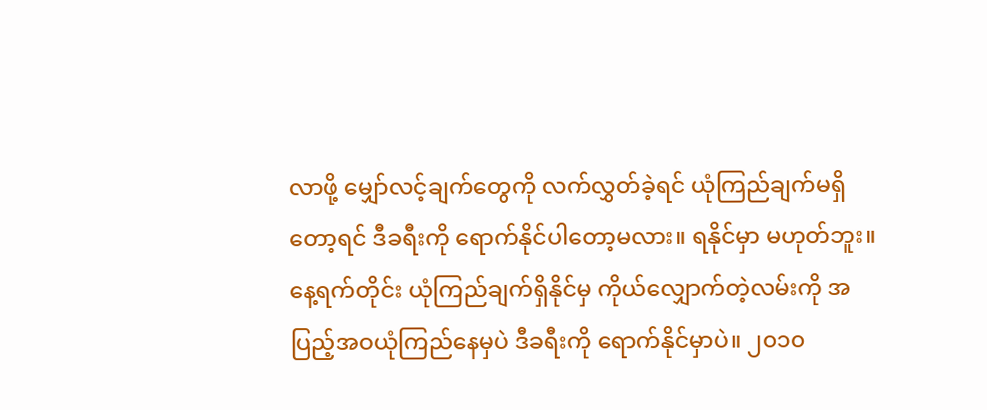လာဖို့ မျှော်လင့်ချက်တွေကို လက်လွှတ်ခဲ့ရင် ယုံကြည်ချက်မရှိတော့ရင် ဒီခရီးကို ရောက်နိုင်ပါတော့မလား။ ရနိုင်မှာ မဟုတ်ဘူး။ နေ့ရက်တိုင်း ယုံကြည်ချက်ရှိနိုင်မှ ကိုယ်လျှောက်တဲ့လမ်းကို အပြည့်အဝယုံကြည်နေမှပဲ ဒီခရီးကို ရောက်နိုင်မှာပဲ။ ၂၀၁၀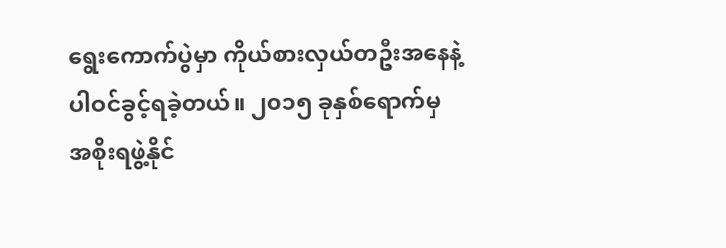ရွေးကောက်ပွဲမှာ ကိုယ်စားလှယ်တဦးအနေနဲ့ ပါဝင်ခွင့်ရခဲ့တယ်။ ၂၀၁၅ ခုနှစ်ရောက်မှ အစိုးရဖွဲ့နိုင်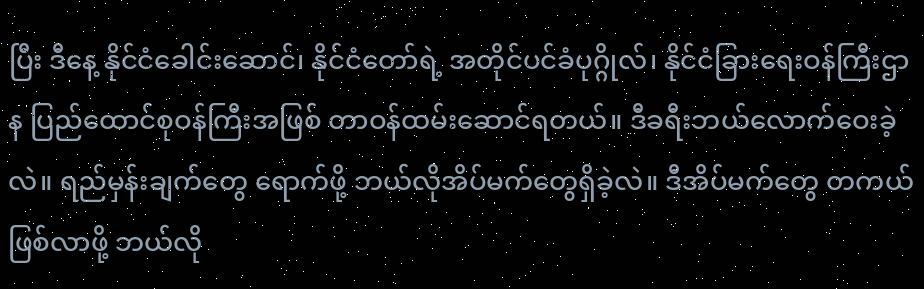ပြီး ဒီနေ့ နိုင်ငံခေါင်းဆောင်၊ နိုင်ငံတော်ရဲ့ အတိုင်ပင်ခံပုဂ္ဂိုလ်၊ နိုင်ငံခြားရေးဝန်ကြီးဌာန ပြည်ထောင်စုဝန်ကြီးအဖြစ် တာဝန်ထမ်းဆောင်ရတယ်။ ဒီခရီးဘယ်လောက်ဝေးခဲ့လဲ။ ရည်မှန်းချက်တွေ ရောက်ဖို့ ဘယ်လိုအိပ်မက်တွေရှိခဲ့လဲ။ ဒီအိပ်မက်တွေ တကယ်ဖြစ်လာဖို့ ဘယ်လို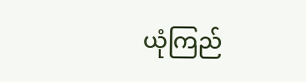ယုံကြည်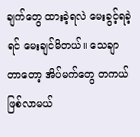ချက်တွေ ထားခဲ့ရလဲ မေးခွင့်ရခဲ့ရင် မေးချင်မိတယ်။ သေချာတာတော့ အိပ်မက်တွေ တကယ်ဖြစ်လာမယ်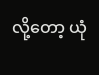လို့တော့ ယုံ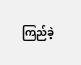ကြည်ခဲ့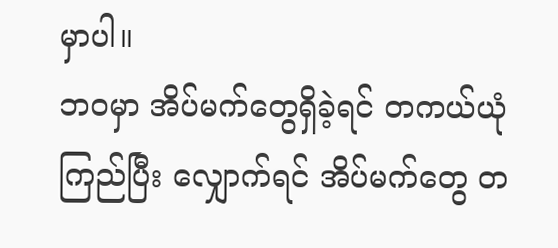မှာပါ။
ဘဝမှာ အိပ်မက်တွေရှိခဲ့ရင် တကယ်ယုံကြည်ပြီး လျှောက်ရင် အိပ်မက်တွေ တ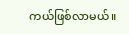ကယ်ဖြစ်လာမယ်။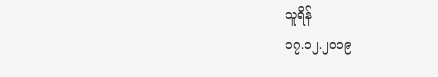သူရိန်
၁၇.၁၂.၂၀၁၉